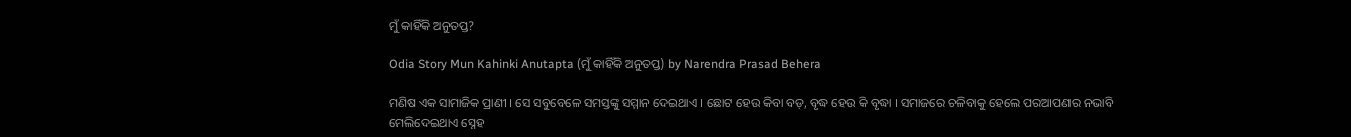ମୁଁ କାହିଁକି ଅନୁତପ୍ତ?

Odia Story Mun Kahinki Anutapta (ମୁଁ କାହିଁକି ଅନୁତପ୍ତ) by Narendra Prasad Behera

ମଣିଷ ଏକ ସାମାଜିକ ପ୍ରାଣୀ । ସେ ସବୁବେଳେ ସମସ୍ତଙ୍କୁ ସମ୍ମାନ ଦେଇଥାଏ । ଛୋଟ ହେଉ କିବା ବଡ଼, ବୃଦ୍ଧ ହେଉ କି ବୃଦ୍ଧା । ସମାଜରେ ଚଳିବାକୁ ହେଲେ ପରଆପଣାର ନଭାବି ମେଲିଦେଇଥାଏ ସ୍ନେହ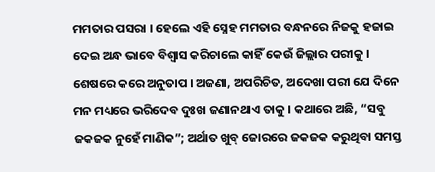ମମତାର ପସରା । ହେଲେ ଏହି ସ୍ନେହ ମମତାର ବନ୍ଧନରେ ନିଜକୁ ହଜାଇ ଦେଇ ଅନ୍ଧ ଭାବେ ବିଶ୍ୱାସ କରିଚାଲେ କାହିଁ କେଉଁ ଜିଲ୍ଲାର ପରୀକୁ । ଶେଷରେ କରେ ଅନୁତାପ । ଅଜଣା, ଅପରିଚିତ, ଅଦେଖା ପରୀ ଯେ ଦିନେ ମନ ମଧ୍ୟରେ ଭରିଦେବ ଦୁଃଖ ଜଣାନଥାଏ ତାକୁ । କଥାରେ ଅଛି, “ସବୁ ଜକଜକ ନୁହେଁ ମାଣିକ”; ଅର୍ଥାତ ଖୁବ୍ ଜୋରରେ ଜକଜକ କରୁଥିବା ସମସ୍ତ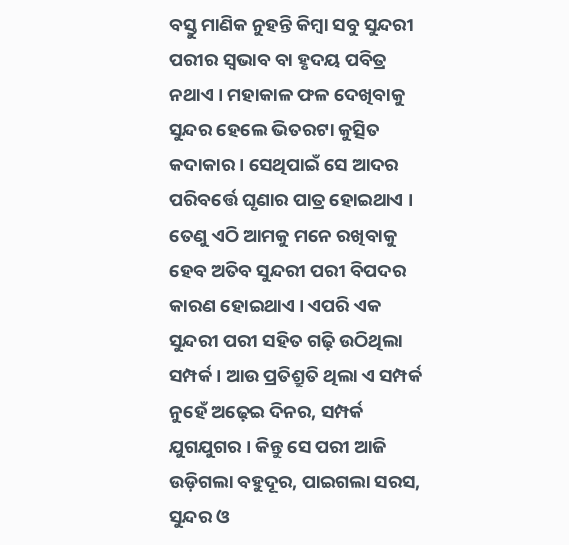ବସ୍ତୁ ମାଣିକ ନୁହନ୍ତି କିମ୍ବା ସବୁ ସୁନ୍ଦରୀ ପରୀର ସ୍ୱଭାବ ବା ହୃଦୟ ପବିତ୍ର ନଥାଏ । ମହାକାଳ ଫଳ ଦେଖିବାକୁ ସୁନ୍ଦର ହେଲେ ଭିତରଟା କୁତ୍ସିତ କଦାକାର । ସେଥିପାଇଁ ସେ ଆଦର ପରିବର୍ତ୍ତେ ଘୃଣାର ପାତ୍ର ହୋଇଥାଏ । ତେଣୁ ଏଠି ଆମକୁ ମନେ ରଖିବାକୁ ହେବ ଅତିବ ସୁନ୍ଦରୀ ପରୀ ବିପଦର କାରଣ ହୋଇଥାଏ । ଏପରି ଏକ ସୁନ୍ଦରୀ ପରୀ ସହିତ ଗଢ଼ି ଉଠିଥିଲା ସମ୍ପର୍କ । ଆଉ ପ୍ରତିଶ୍ରୁତି ଥିଲା ଏ ସମ୍ପର୍କ ନୁହେଁ ଅଢ଼େଇ ଦିନର, ସମ୍ପର୍କ ଯୁଗଯୁଗର । କିନ୍ତୁ ସେ ପରୀ ଆଜି ଉଡ଼ିଗଲା ବହୁଦୂର, ପାଇଗଲା ସରସ, ସୁନ୍ଦର ଓ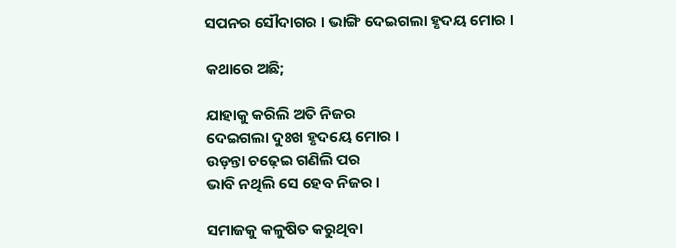ସପନର ସୌଦାଗର । ଭାଙ୍ଗି ଦେଇଗଲା ହୃଦୟ ମୋର ।

କଥାରେ ଅଛି;

ଯାହାକୁ କରିଲି ଅତି ନିଜର
ଦେଇଗଲା ଦୁଃଖ ହୃଦୟେ ମୋର ।
ଉଡ଼ନ୍ତା ଚଢ଼େଇ ଗଣିଲି ପର
ଭାବି ନଥିଲି ସେ ହେବ ନିଜର ।

ସମାଜକୁ କଳୁଷିତ କରୁଥିବା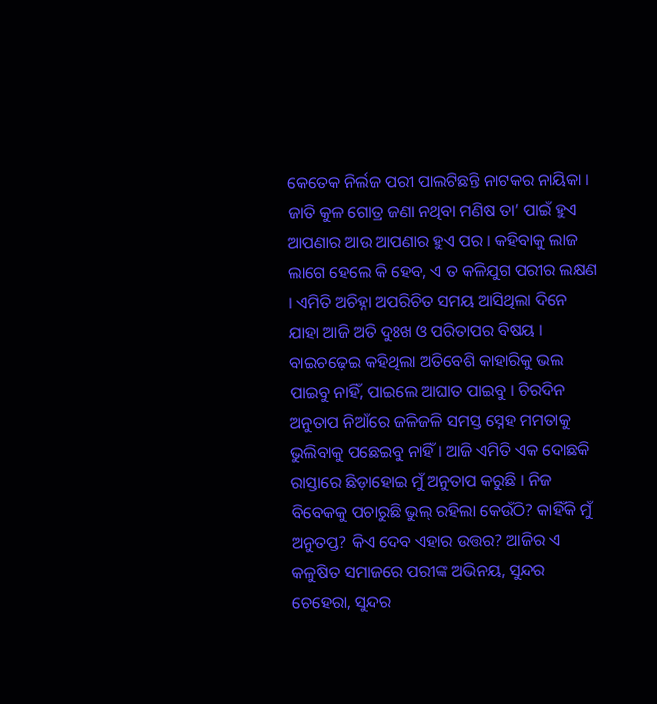କେତେକ ନିର୍ଲଜ ପରୀ ପାଲଟିଛନ୍ତି ନାଟକର ନାୟିକା । ଜାତି କୁଳ ଗୋତ୍ର ଜଣା ନଥିବା ମଣିଷ ତା’ ପାଇଁ ହୁଏ ଆପଣାର ଆଉ ଆପଣାର ହୁଏ ପର । କହିବାକୁ ଲାଜ ଲାଗେ ହେଲେ କି ହେବ, ଏ ତ କଳିଯୁଗ ପରୀର ଲକ୍ଷଣ । ଏମିତି ଅଚିହ୍ନା ଅପରିଚିତ ସମୟ ଆସିଥିଲା ଦିନେ ଯାହା ଆଜି ଅତି ଦୁଃଖ ଓ ପରିତାପର ବିଷୟ । ବାଇଚଢ଼େଇ କହିଥିଲା ଅତିବେଶି କାହାରିକୁ ଭଲ ପାଇବୁ ନାହିଁ, ପାଇଲେ ଆଘାତ ପାଇବୁ । ଚିରଦିନ ଅନୁତାପ ନିଆଁରେ ଜଳିଜଳି ସମସ୍ତ ସ୍ନେହ ମମତାକୁ ଭୁଲିବାକୁ ପଛେଇବୁ ନାହିଁ । ଆଜି ଏମିତି ଏକ ଦୋଛକି ରାସ୍ତାରେ ଛିଡ଼ାହୋଇ ମୁଁ ଅନୁତାପ କରୁଛି । ନିଜ ବିବେକକୁ ପଚାରୁଛି ଭୁଲ୍ ରହିଲା କେଉଁଠି? କାହିଁକି ମୁଁ ଅନୁତପ୍ତ? କିଏ ଦେବ ଏହାର ଉତ୍ତର? ଆଜିର ଏ କଳୁଷିତ ସମାଜରେ ପରୀଙ୍କ ଅଭିନୟ, ସୁନ୍ଦର ଚେହେରା, ସୁନ୍ଦର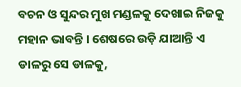ବଚନ ଓ ସୁନ୍ଦର ମୁଖ ମଣ୍ଡଳକୁ ଦେଖାଇ ନିଜକୁ ମହାନ ଭାବନ୍ତି । ଶେଷରେ ଉଡ଼ି ଯାଆନ୍ତି ଏ ଡାଳରୁ ସେ ଡାଳକୁ,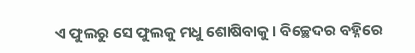ଏ ଫୁଲରୁ ସେ ଫୁଲକୁ ମଧୁ ଶୋଷିବାକୁ । ବିଚ୍ଛେଦର ବହ୍ନିରେ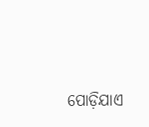ପୋଡ଼ିଯାଏ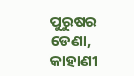ପୁରୁଷର ଡେଣା, କାହାଣୀ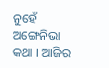ନୁହେଁ ଅଙ୍ଗେନିଭା କଥା । ଆଜିର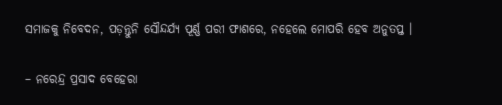ସମାଜକୁ ନିବେଦନ, ପଡ଼ନ୍ତୁନି ସୌନ୍ଦର୍ଯ୍ୟ ପୂର୍ଣ୍ଣ ପରୀ ଫାଶରେ, ନହେଲେ ମୋପରି ହେବ ଅନୁତପ୍ତ ।

– ନରେନ୍ଦ୍ର ପ୍ରସାଦ ବେହେରା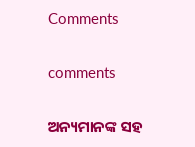Comments

comments

ଅନ୍ୟମାନଙ୍କ ସହ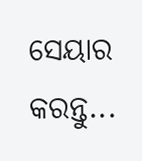ସେୟାର କରନ୍ତୁ...